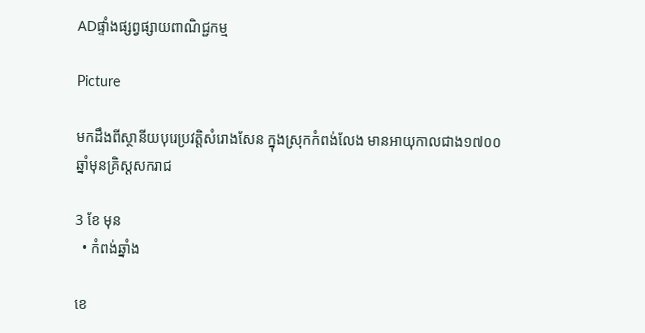ADផ្ទាំងផ្សព្វផ្សាយពាណិជ្ជកម្ម

Picture

មកដឹងពីស្ថានីយបុរេប្រវត្តិសំរោងសែន ក្នុងស្រុកកំពង់លែង មានអាយុកាលជាង១៧០០ឆ្នាំមុនគ្រិស្តសករាជ

3 ខែ មុន
  • កំពង់ឆ្នាំង

ខេ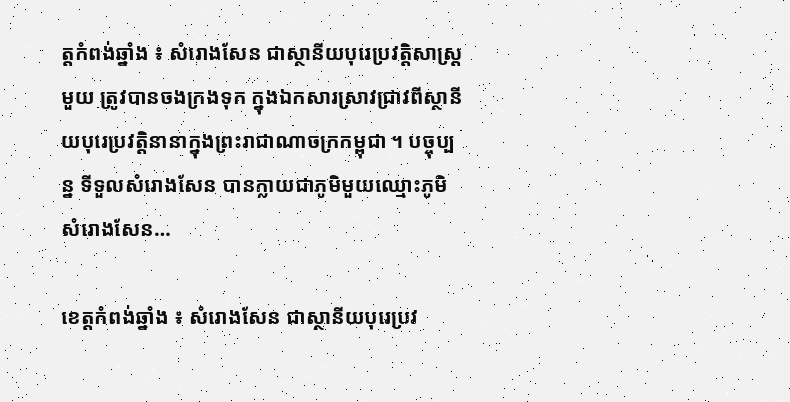ត្តកំពង់ឆ្នាំង ៖ សំរោងសែន ជាស្ថានីយបុរេប្រវត្តិសាស្ត្រមួយ ត្រូវបានចងក្រងទុក ក្នុងឯកសារស្រាវជ្រាវពីស្ថានីយបុរេប្រវត្តិនានាក្នុងព្រះរាជាណាចក្រកម្ពុជា ។ បច្ចុប្បន្ន ទីទួលសំរោងសែន បានក្លាយជាភូមិមួយឈ្មោះភូមិសំរោងសែន…

ខេត្តកំពង់ឆ្នាំង ៖ សំរោងសែន ជាស្ថានីយបុរេប្រវ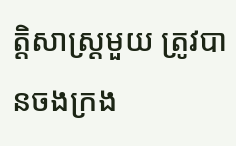ត្តិសាស្ត្រមួយ ត្រូវបានចងក្រង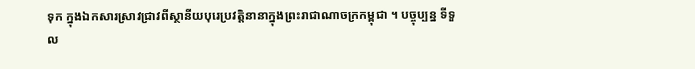ទុក ក្នុងឯកសារស្រាវជ្រាវពីស្ថានីយបុរេប្រវត្តិនានាក្នុងព្រះរាជាណាចក្រកម្ពុជា ។ បច្ចុប្បន្ន ទីទួល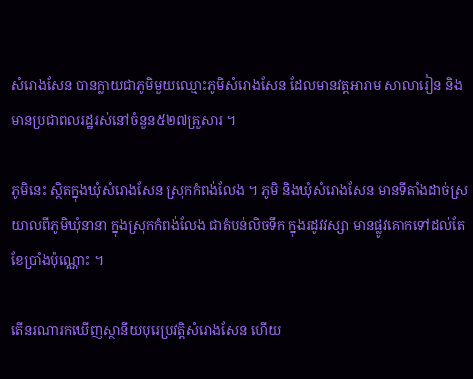សំរោងសែន បានក្លាយជាភូមិមួយឈ្មោះភូមិសំរោងសែន ដែលមានវត្តអារាម សាលារៀន និងមានប្រជាពលរដ្ឋរស់នៅចំនួន៥២៧គ្រួសារ ។

ភូមិនេះ ស្ថិតក្នុងឃុំសំរោងសែន ស្រុកកំពង់លែង ។ ភូមិ និងឃុំសំរោងសែន មានទីតាំងដាច់ស្រយាលពីភូមិឃុំនានា ក្នុងស្រុកកំពង់លែង ជាតំបន់លិចទឹក ក្នុងរដូវវស្សា មានផ្លូវគោកទៅដល់តែខែប្រាំងប៉ុណ្ណោះ ។

តើនរណារកឃើញស្ថានីយបុរេប្រវត្តិសំរោងសែន ហើយ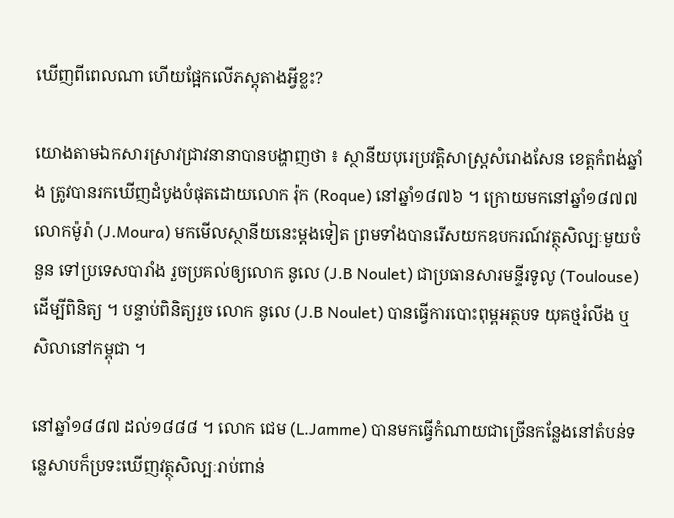ឃើញពីពេលណា ហើយផ្អែកលើភស្តុតាងអ្វីខ្លះ?

យោងតាមឯកសារស្រាវជ្រាវនានាបានបង្ហាញថា ៖ ស្ថានីយបុរេប្រវត្តិសាស្ត្រសំរោងសែន ខេត្តកំពង់ឆ្នាំង ត្រូវបានរកឃើញដំបូងបំផុតដោយលោក រ៉ុក (Roque) នៅឆ្នាំ១៨៧៦ ។ ក្រោយមកនៅឆ្នាំ១៨៧៧ លោកម៉ូរ៉ា (J.Moura) មកមើលស្ថានីយនេះម្តងទៀត ព្រមទាំងបានរើសយកឧបករណ៍វត្ថុសិល្បៈមួយចំនួន ទៅប្រទេសបារាំង រួចប្រគល់ឲ្យលោក នូលេ (J.B Noulet) ជាប្រធានសារមន្ទីរទូលូ (Toulouse) ដើម្បីពិនិត្យ ។ បន្ទាប់ពិនិត្យរួច លោក នូលេ (J.B Noulet) បានធ្វើការបោះពុម្ពអត្ថបទ យុគថ្មរំលីង ឬសិលានៅកម្ពុជា ។

នៅឆ្នាំ១៨៨៧ ដល់១៨៨៨ ។ លោក ជេម (L.Jamme) បានមកធ្វើកំណាយជាច្រើនកន្លែងនៅតំបន់ទន្លេសាបក៏ប្រទះឃើញវត្ថុសិល្បៈរាប់ពាន់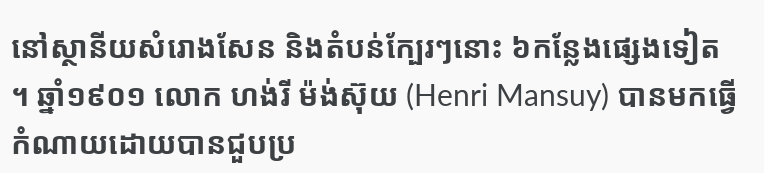នៅស្ថានីយសំរោងសែន និងតំបន់ក្បែរៗនោះ ៦កន្លែងផ្សេងទៀត ។ ឆ្នាំ១៩០១ លោក ហង់រី ម៉ង់ស៊ុយ (Henri Mansuy) បានមកធ្វើកំណាយដោយបានជួបប្រ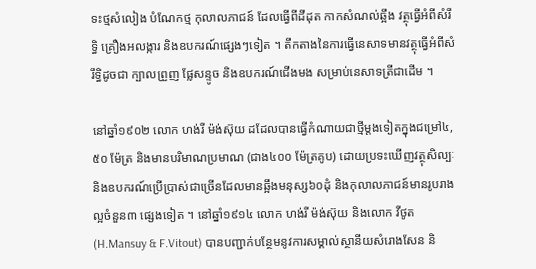ទះថ្មសំលៀង បំណែកថ្ម កុលាលភាជន៍ ដែលធ្វើពីដីដុត កាកសំណល់ឆ្អឹង វត្ថុធ្វើអំពីសំរឹទ្ធិ គ្រឿងអលង្ការ និងឧបករណ៍ផ្សេងៗទៀត ។ តឹកតាងនៃការធ្វើនេសាទមានវត្ថុធ្វើអំពីសំរឹទ្ធិដូចជា ក្បាលព្រួញ ផ្លែសន្ទូច និងឧបករណ៍ជើងមង សម្រាប់នេសាទត្រីជាដើម ។

នៅឆ្នាំ១៩០២ លោក ហង់រី ម៉ង់ស៊ុយ ដដែលបានធ្វើកំណាយជាថ្មីម្តងទៀតក្នុងជម្រៅ៤,៥០ ម៉ែត្រ និងមានបរិមាណប្រមាណ (ជាង៤០០ ម៉ែត្រគូប) ដោយប្រទះឃើញវត្ថុសិល្បៈ និងឧបករណ៍ប្រើប្រាស់ជាច្រើនដែលមានឆ្អឹងមនុស្ស៦០ដុំ និងកុលាលភាជន៍មានរូបរាងល្អចំនួន៣ ផ្សេងទៀត ។ នៅឆ្នាំ១៩១៤ លោក ហង់រី ម៉ង់ស៊ុយ និងលោក វីថូត (H.Mansuy & F.Vitout) បានបញ្ជាក់បន្ថែមនូវការសម្គាល់ស្ថានីយសំរោងសែន និ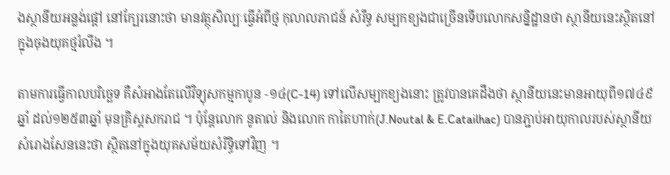ងស្ថានីយអន្លង់ផ្តៅ នៅក្បែរនោះថា មានវត្ថុសិល្បៈធ្វើអំពីថ្ម កុលាលភាជន៍ សំរឹទ្ធ សម្បកខ្យងជាច្រើនទើបលោកសន្និដ្ឋានថា ស្ថានីយនេះស្ថិតនៅក្នុងចុងយុគថ្មរំលីង ។

តាមការធ្វើកាលបរិច្ឆេទ គឺសំអាងតែលើវិទ្យុសកម្មកាបូន -១៤(C-14) ទៅលើសម្បកខ្យងនោះ ត្រូវបានគេដឹងថា ស្ថានីយនេះមានអាយុពី១៧៤៩ឆ្នាំ ដល់១២៥៣ឆ្នាំ មុនគ្រិស្តសករាជ ។ ប៉ុន្តែលោក នូតាល់ និងលោក កាតៃហាក់(J.Noutal & E.Catailhac) បានភ្ជាប់អាយុកាលរបស់ស្ថានីយសំរោងសែននេះថា ស្ថិតនៅក្នុងយុគសម័យសំរិទ្ធិទៅវិញ ។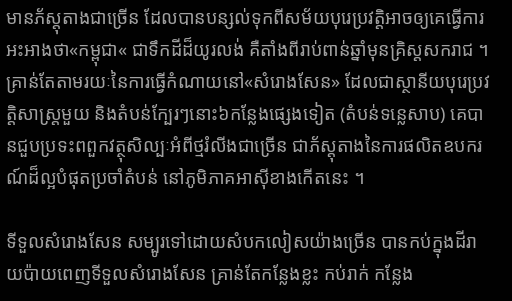មានភ័ស្តុតាងជាច្រើន ដែលបានបន្សល់ទុកពីសម័យបុរេប្រវត្តិអាចឲ្យគេធ្វើការអះអាងថា«កម្ពុជា« ជាទឹកដីដ៏យូរលង់ គឺតាំងពីរាប់ពាន់ឆ្នាំមុនគ្រិស្តសករាជ ។ គ្រាន់តែតាមរយៈនៃការធ្វើកំណាយនៅ«សំរោងសែន» ដែលជាស្ថានីយបុរេប្រវត្តិសាស្ត្រមួយ និងតំបន់ក្បែរៗនោះ៦កន្លែងផ្សេងទៀត (តំបន់ទន្លេសាប) គេបានជួបប្រទះពពួកវត្ថុសិល្បៈអំពីថ្មរំលីងជាច្រើន ជាភ័ស្តុតាងនៃការផលិតឧបករណ៍ដ៏ល្អបំផុតប្រចាំតំបន់ នៅភូមិភាគអាស៊ីខាងកើតនេះ ។

ទីទួលសំរោងសែន សម្បូរទៅដោយសំបកលៀសយ៉ាងច្រើន បានកប់ក្នុងដីរាយប៉ាយពេញទីទួលសំរោងសែន គ្រាន់តែកន្លែងខ្លះ កប់រាក់ កន្លែង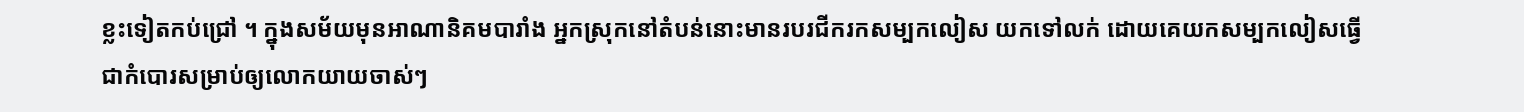ខ្លះទៀតកប់ជ្រៅ ។ ក្នុងសម័យមុនអាណានិគមបារាំង អ្នកស្រុកនៅតំបន់នោះមានរបរជីករកសម្បកលៀស យកទៅលក់ ដោយគេយកសម្បកលៀសធ្វើជាកំបោរសម្រាប់ឲ្យលោកយាយចាស់ៗ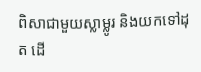ពិសាជាមួយស្លាម្លូរ និងយកទៅដុត ដើ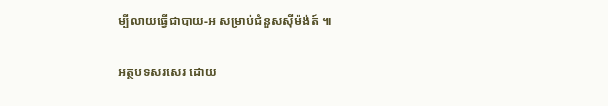ម្បីលាយធ្វើជាបាយ-អ សម្រាប់ជំនួសស៊ីម៉ង់ត៍ ៕

អត្ថបទសរសេរ ដោយ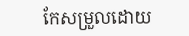កែសម្រួលដោយ